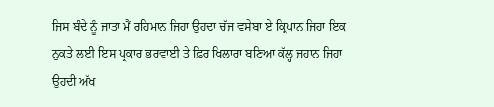ਜਿਸ ਬੰਦੇ ਨੂੰ ਜਾਤਾ ਮੈਂ ਰਹਿਮਾਨ ਜਿਹਾ ਉਹਦਾ ਚੱਜ ਵਸੇਬਾ ਏ ਕ੍ਰਿਪਾਨ ਜਿਹਾ ਇਕ ਨੁਕਤੇ ਲਈ ਇਸ ਪ੍ਰਕਾਰ ਭਰਵਾਈ ਤੇ ਫ਼ਿਰ ਖਿਲਾਰਾ ਬਣਿਆ ਕੱਲ੍ਹ ਜਹਾਨ ਜਿਹਾ ਉਹਦੀ ਅੱਖ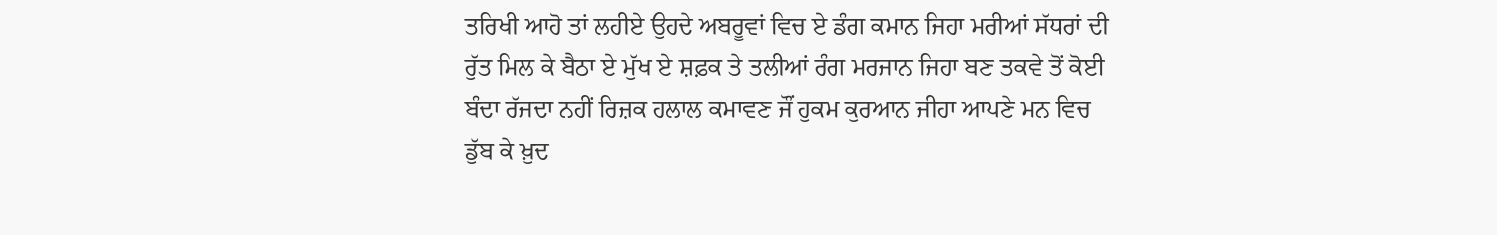ਤਰਿਖੀ ਆਹੋ ਤਾਂ ਲਹੀਏ ਉਹਦੇ ਅਬਰੂਵਾਂ ਵਿਚ ਏ ਡੰਗ ਕਮਾਨ ਜਿਹਾ ਮਰੀਆਂ ਸੱਧਰਾਂ ਦੀ ਰੁੱਤ ਮਿਲ ਕੇ ਬੈਠਾ ਏ ਮੁੱਖ ਏ ਸ਼ਫ਼ਕ ਤੇ ਤਲੀਆਂ ਰੰਗ ਮਰਜਾਨ ਜਿਹਾ ਬਣ ਤਕਵੇ ਤੋਂ ਕੋਈ ਬੰਦਾ ਰੱਜਦਾ ਨਹੀਂ ਰਿਜ਼ਕ ਹਲਾਲ ਕਮਾਵਣ ਜੌਂ ਹੁਕਮ ਕੁਰਆਨ ਜੀਹਾ ਆਪਣੇ ਮਨ ਵਿਚ ਡੁੱਬ ਕੇ ਖ਼ੁਦ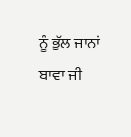ਨੂੰ ਭੁੱਲ ਜਾਨਾਂ ਬਾਵਾ ਜੀ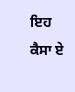ਇਹ ਕੈਸਾ ਏ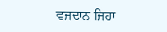ਵਜਦਾਨ ਜਿਹਾ